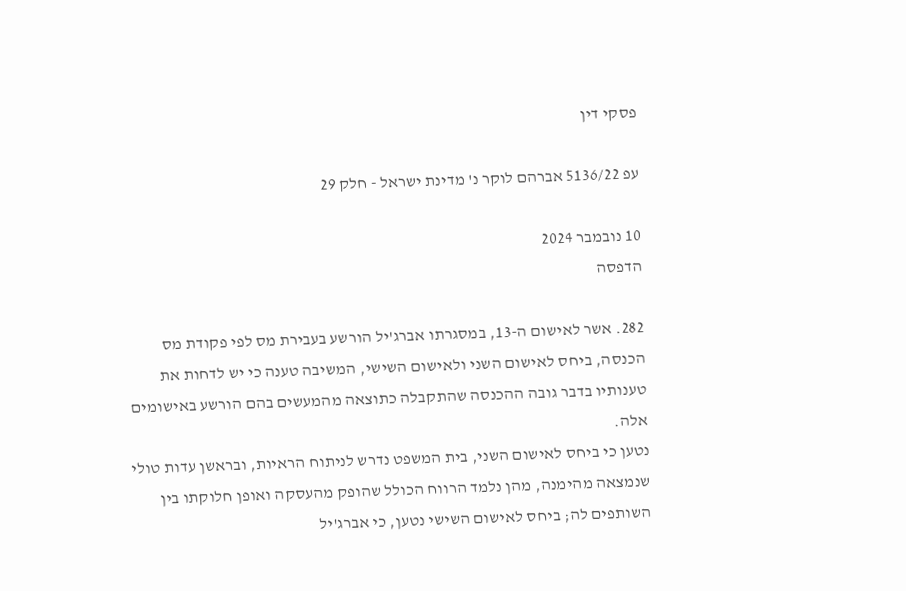פסקי דין

עפ 5136/22 אברהם לוקר נ' מדינת ישראל - חלק 29

10 נובמבר 2024
הדפסה

282. אשר לאישום ה-13, במסגרתו אברג'יל הורשע בעבירת מס לפי פקודת מס הכנסה, ביחס לאישום השני ולאישום השישי, המשיבה טענה כי יש לדחות את טענותיו בדבר גובה ההכנסה שהתקבלה כתוצאה מהמעשים בהם הורשע באישומים אלה.
נטען כי ביחס לאישום השני, בית המשפט נדרש לניתוח הראיות, ובראשן עדות טולי שנמצאה מהימנה, מהן נלמד הרווח הכולל שהופק מהעסקה ואופן חלוקתו בין השותפים לה; ביחס לאישום השישי נטען, כי אברג'יל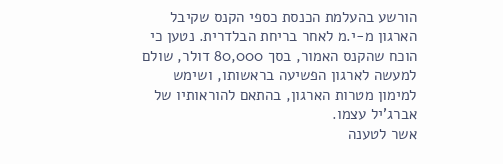הורשע בהעלמת הכנסת כספי הקנס שקיבל הארגון מ-י.מ לאחר בריחת הבלדרית. נטען כי הוכח שהקנס האמור, בסך 80,000 דולר, שולם למעשה לארגון הפשיעה בראשותו, ושימש למימון מטרות הארגון, בהתאם להוראותיו של אברג'יל עצמו.
אשר לטענה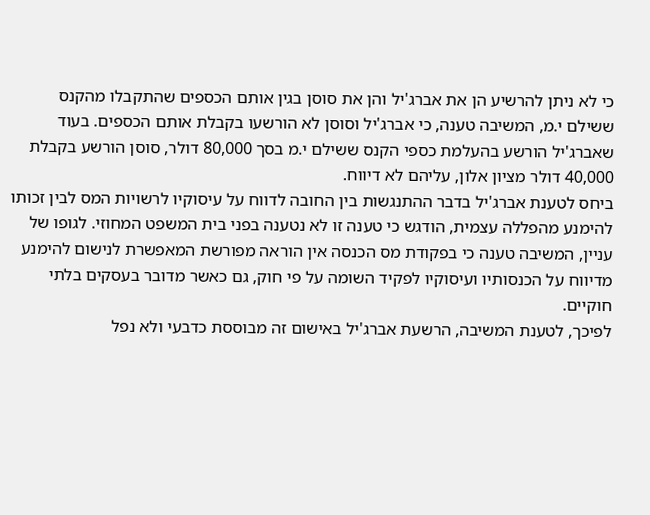כי לא ניתן להרשיע הן את אברג'יל והן את סוסן בגין אותם הכספים שהתקבלו מהקנס ששילם י.מ, המשיבה טענה, כי אברג'יל וסוסן לא הורשעו בקבלת אותם הכספים. בעוד שאברג'יל הורשע בהעלמת כספי הקנס ששילם י.מ בסך 80,000 דולר, סוסן הורשע בקבלת 40,000 דולר מציון אלון, עליהם לא דיווח.
ביחס לטענת אברג'יל בדבר ההתנגשות בין החובה לדווח על עיסוקיו לרשויות המס לבין זכותו להימנע מהפללה עצמית, הודגש כי טענה זו לא נטענה בפני בית המשפט המחוזי. לגופו של עניין, המשיבה טענה כי בפקודת מס הכנסה אין הוראה מפורשת המאפשרת לנישום להימנע מדיווח על הכנסותיו ועיסוקיו לפקיד השומה על פי חוק, גם כאשר מדובר בעסקים בלתי חוקיים.
לפיכך, לטענת המשיבה, הרשעת אברג'יל באישום זה מבוססת כדבעי ולא נפל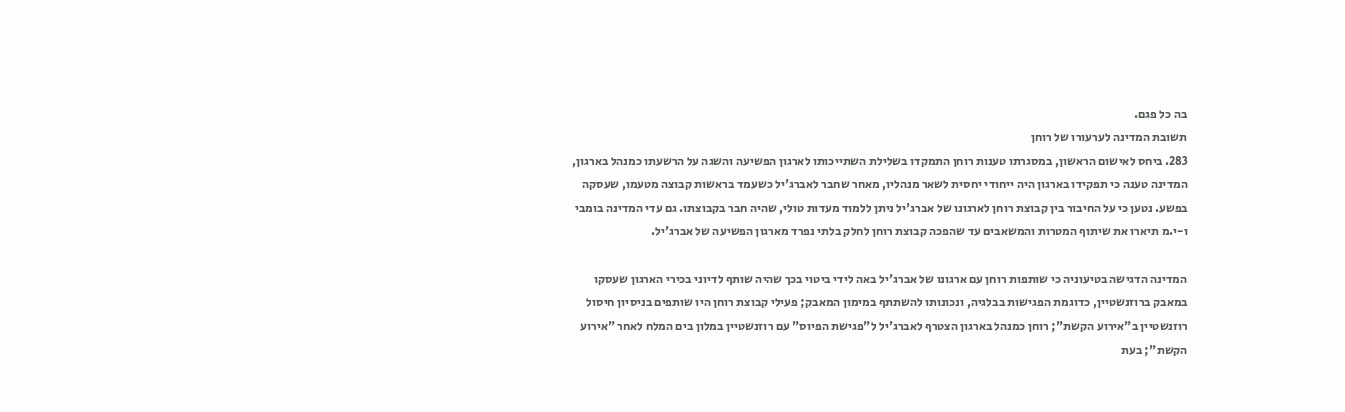בה כל פגם.
תשובת המדינה לערעורו של רוחן
283. ביחס לאישום הראשון, במסגרתו טענות רוחן התמקדו בשלילת השתייכותו לארגון הפשיעה והשגה על הרשעתו כמנהל בארגון, המדינה טענה כי תפקידו בארגון היה ייחודי יחסית לשאר מנהליו, מאחר שחבר לאברג'יל כשעמד בראשות קבוצה מטעמו, שעסקה בפשע. נטען כי על החיבור בין קבוצת רוחן לארגונו של אברג'יל ניתן ללמוד מעדות טולי, שהיה חבר בקבוצתו. גם עדי המדינה בומבי ו-י.מ תיארו את שיתוף המטרות והמשאבים עד שהפכה קבוצת רוחן לחלק בלתי נפרד מארגון הפשיעה של אברג'יל.

המדינה הדגישה בטיעוניה כי שותפות רוחן עם ארגונו של אברג'יל באה לידי ביטוי בכך שהיה שותף לדיוני בכירי הארגון שעסקו במאבק ברוזנשטיין, כדוגמת הפגישות בבלגיה, ונכונותו להשתתף במימון המאבק; פעילי קבוצת רוחן היו שותפים בניסיון חיסול רוזנשטיין ב"אירוע הקשת"; רוחן כמנהל בארגון הצטרף לאברג'יל ל"פגישת הפיוס" עם רוזנשטיין במלון בים המלח לאחר "אירוע הקשת"; בעת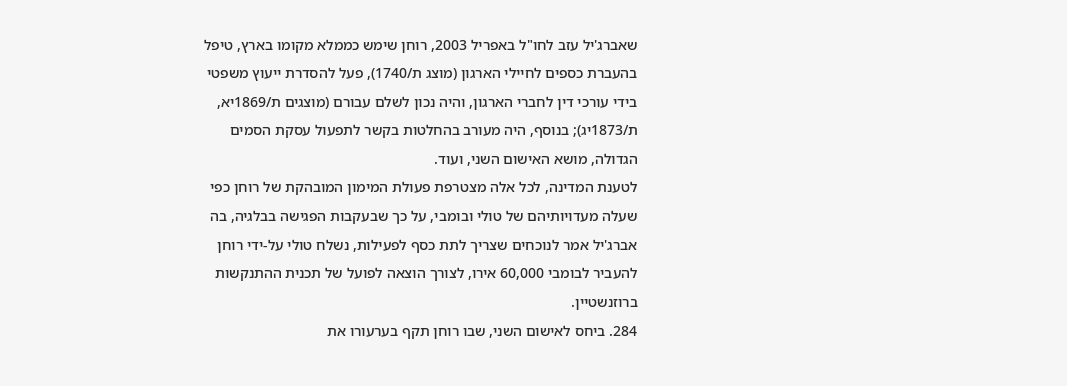שאברג'יל עזב לחו"ל באפריל 2003, רוחן שימש כממלא מקומו בארץ, טיפל בהעברת כספים לחיילי הארגון (מוצג ת/1740), פעל להסדרת ייעוץ משפטי בידי עורכי דין לחברי הארגון, והיה נכון לשלם עבורם (מוצגים ת/1869יא, ת/1873יג); בנוסף, היה מעורב בהחלטות בקשר לתפעול עסקת הסמים הגדולה, מושא האישום השני, ועוד.
לטענת המדינה, לכל אלה מצטרפת פעולת המימון המובהקת של רוחן כפי שעלה מעדויותיהם של טולי ובומבי, על כך שבעקבות הפגישה בבלגיה, בה אברג'יל אמר לנוכחים שצריך לתת כסף לפעילות, נשלח טולי על-ידי רוחן להעביר לבומבי 60,000 אירו, לצורך הוצאה לפועל של תכנית ההתנקשות ברוזנשטיין.
284. ביחס לאישום השני, שבו רוחן תקף בערעורו את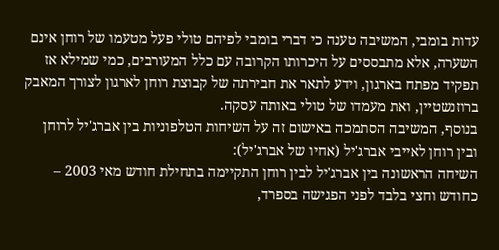עדות בומבי, המשיבה טענה כי דברי בומבי לפיהם טולי פעל מטעמו של רוחן אינם השערה, אלא מתבססים על היכרותו הקרובה עם כלל המעורבים, כמי שמילא אז תפקיד מפתח בארגון, וידע לתאר את חבירתה של קבוצת רוחן לארגון לצורך המאבק ברוזנשטיין, ואת מעמדו של טולי באותה עסקה.
בנוסף, המשיבה הסתמכה באישום זה על השיחות הטלפוניות בין אברג'יל לרוחן ובין רוחן לאייבי אברג'יל (אחיו של אברג'יל):
השיחה הראשונה בין אברג'יל לבין רוחן התקיימה בתחילת חודש מאי 2003 – כחודש וחצי בלבד לפני הפגישה בספרד,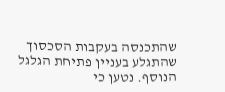שהתכנסה בעקבות הסכסוך שהתגלע בעניין פתיחת הגלגל הנוסף. נטען כי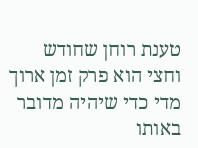טענת רוחן שחודש וחצי הוא פרק זמן ארוך מדי כדי שיהיה מדובר באותו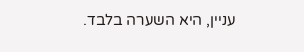עניין, היא השערה בלבד.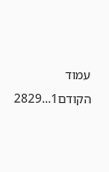עמוד הקודם1...2829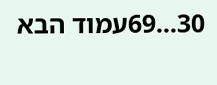30...69עמוד הבא